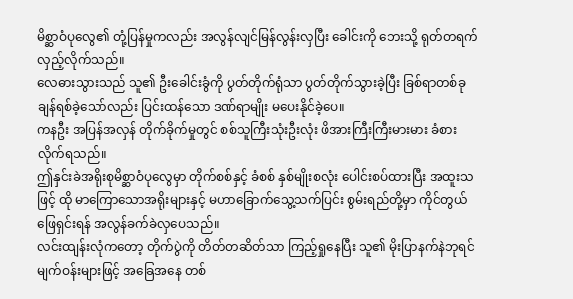မိစ္ဆာဝံပုလွေ၏ တုံ့ပြန်မှုကလည်း အလွန်လျင်မြန်လွန်းလှပြီး ခေါင်းကို ဘေးသို့ ရုတ်တရက် လှည့်လိုက်သည်။
လေဓားသွားသည် သူ၏ ဦးခေါင်းခွံကို ပွတ်တိုက်ရုံသာ ပွတ်တိုက်သွားခဲ့ပြီး ခြစ်ရာတစ်ခု ချန်ရစ်ခဲ့သော်လည်း ပြင်းထန်သော ဒဏ်ရာမျိုး မပေးနိုင်ခဲ့ပေ။
ကနဦး အပြန်အလှန် တိုက်ခိုက်မှုတွင် စစ်သူကြီးသုံးဦးလုံး ဖိအားကြီးကြီးမားမား ခံစားလိုက်ရသည်။
ဤနှင်းခဲအရိုးစုမိစ္ဆာဝံပုလွေမှာ တိုက်စစ်နှင့် ခံစစ် နှစ်မျိုးစလုံး ပေါင်းစပ်ထားပြီး အထူးသဖြင့် ထို မာကြောသောအရိုးများနှင့် မဟာခြောက်သွေ့သက်ပြင်း စွမ်းရည်တို့မှာ ကိုင်တွယ်ဖြေရှင်းရန် အလွန်ခက်ခဲလှပေသည်။
လင်းထျန်းလုံကတော့ တိုက်ပွဲကို တိတ်တဆိတ်သာ ကြည့်ရှုနေပြီး သူ၏ မိုးပြာနက်နဲဘုရင်မျက်ဝန်းများဖြင့် အခြေအနေ တစ်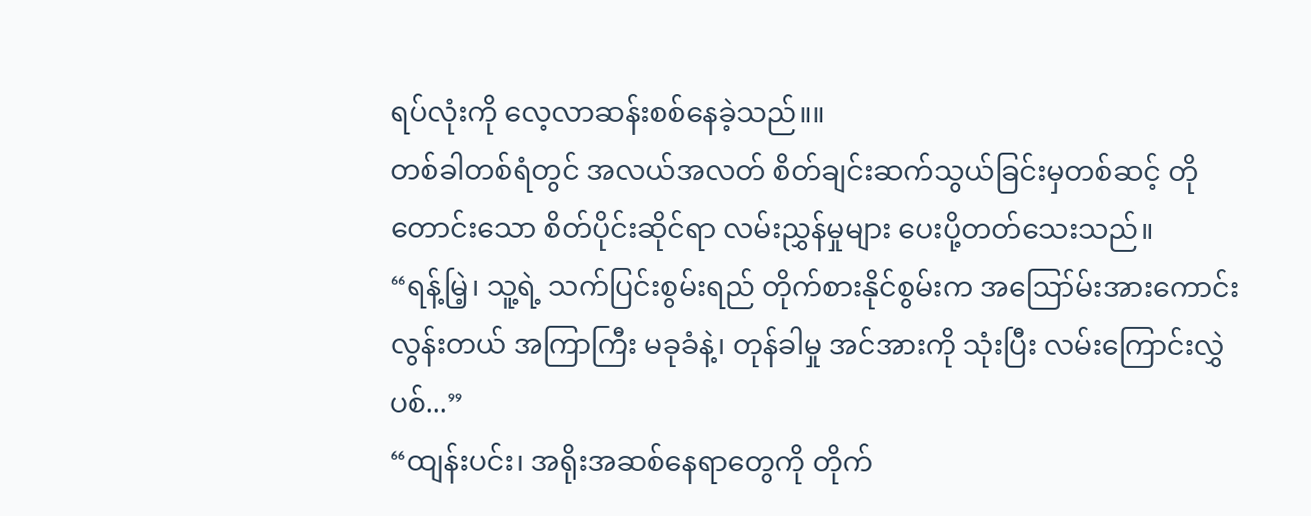ရပ်လုံးကို လေ့လာဆန်းစစ်နေခဲ့သည်။။
တစ်ခါတစ်ရံတွင် အလယ်အလတ် စိတ်ချင်းဆက်သွယ်ခြင်းမှတစ်ဆင့် တိုတောင်းသော စိတ်ပိုင်းဆိုင်ရာ လမ်းညွှန်မှုများ ပေးပို့တတ်သေးသည်။
“ရန့်မြဲ့၊ သူ့ရဲ့ သက်ပြင်းစွမ်းရည် တိုက်စားနိုင်စွမ်းက အဪမ်းအားကောင်းလွန်းတယ် အကြာကြီး မခုခံနဲ့၊ တုန်ခါမှု အင်အားကို သုံးပြီး လမ်းကြောင်းလွှဲပစ်...”
“ထျန်းပင်း၊ အရိုးအဆစ်နေရာတွေကို တိုက်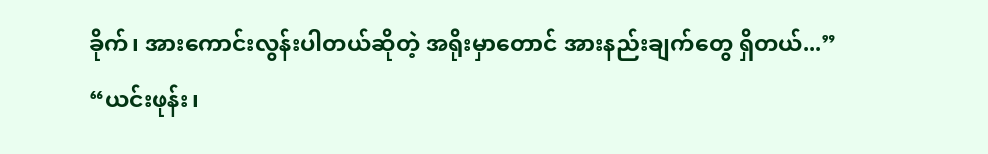ခိုက်၊ အားကောင်းလွန်းပါတယ်ဆိုတဲ့ အရိုးမှာတောင် အားနည်းချက်တွေ ရှိတယ်...”
“ယင်းဖုန်း၊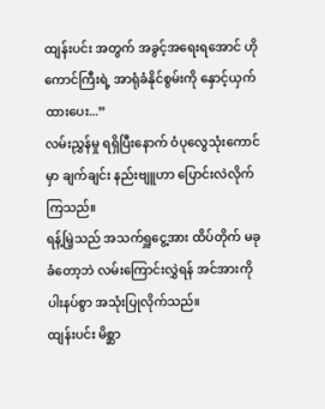ထျန်းပင်း အတွက် အခွင့်အရေးရအောင် ဟိုကောင်ကြီးရဲ့ အာရုံခံနိုင်စွမ်းကို နှောင့်ယှက်ထားပေး...”
လမ်းညွှန်မှု ရရှိပြီးနောက် ဝံပုလွေသုံးကောင်မှာ ချက်ချင်း နည်းဗျူဟာ ပြောင်းလဲလိုက်ကြသည်။
ရန့်မြဲ့သည် အသက်ရှူငွေ့အား ထိပ်တိုက် မခုခံတော့ဘဲ လမ်းကြောင်းလွှဲရန် အင်အားကို ပါးနပ်စွာ အသုံးပြုလိုက်သည်။
ထျန်းပင်း မိစ္ဆာ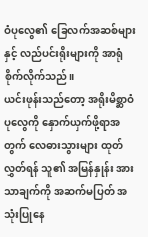ဝံပုလွေ၏ ခြေလက်အဆစ်များနှင့် လည်ပင်းရိုးများကို အာရုံစိုက်လိုက်သည်။
ယင်းဖုန်းသည်တော့ အရိုးမိစ္ဆာဝံပုလွေကို နှောက်ယှက်ဖို့ရာအတွက် လေဓားသွားများ ထုတ်လွှတ်ရန် သူ၏ အမြန်နှုန်း အားသာချက်ကို အဆက်မပြတ် အသုံးပြုနေ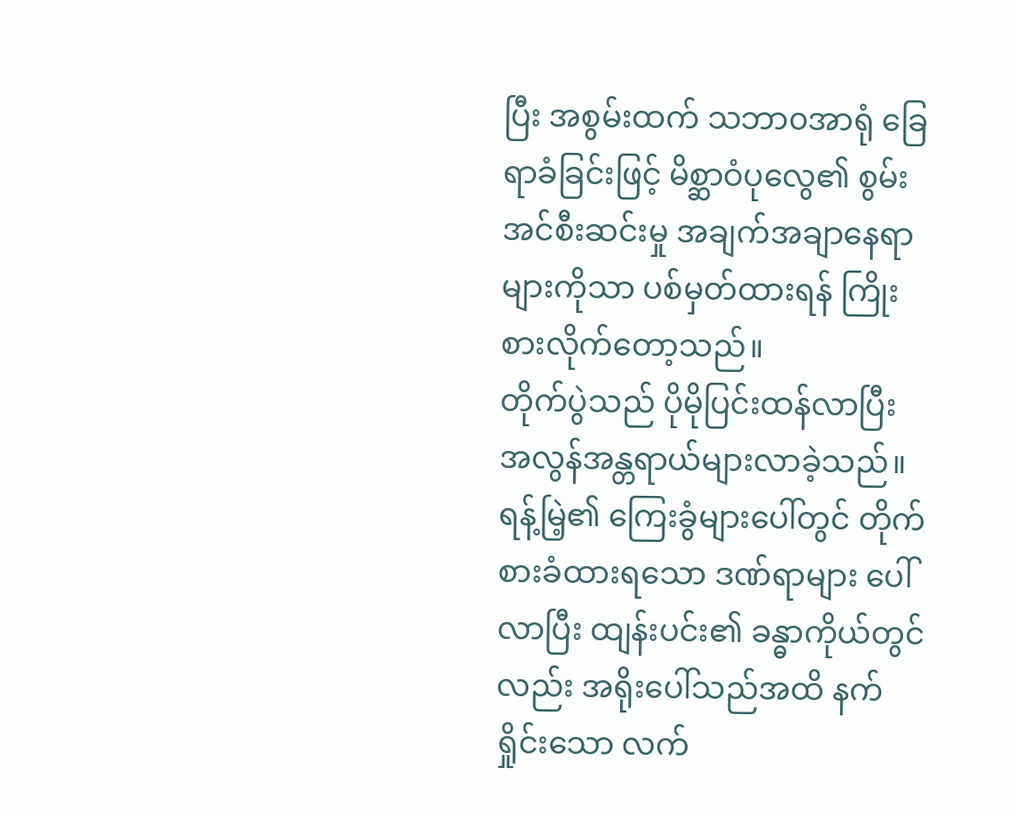ပြီး အစွမ်းထက် သဘာ၀အာရုံ ခြေရာခံခြင်းဖြင့် မိစ္ဆာဝံပုလွေ၏ စွမ်းအင်စီးဆင်းမှု အချက်အချာနေရာများကိုသာ ပစ်မှတ်ထားရန် ကြိုးစားလိုက်တော့သည်။
တိုက်ပွဲသည် ပိုမိုပြင်းထန်လာပြီး အလွန်အန္တရာယ်များလာခဲ့သည်။
ရန့်မြဲ့၏ ကြေးခွံများပေါ်တွင် တိုက်စားခံထားရသော ဒဏ်ရာများ ပေါ်လာပြီး ထျန်းပင်း၏ ခန္ဓာကိုယ်တွင်လည်း အရိုးပေါ်သည်အထိ နက်ရှိုင်းသော လက်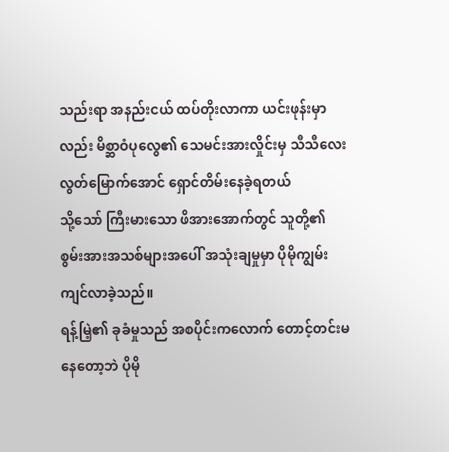သည်းရာ အနည်းငယ် ထပ်တိုးလာကာ ယင်းဖုန်းမှာလည်း မိစ္ဆာဝံပုလွေ၏ သေမင်းအားလှိုင်းမှ သီသီလေး လွတ်မြောက်အောင် ရှောင်တိမ်းနေခဲ့ရတယ်
သို့သော် ကြီးမားသော ဖိအားအောက်တွင် သူတို့၏ စွမ်းအားအသစ်များအပေါ် အသုံးချမှုမှာ ပိုမိုကျွမ်းကျင်လာခဲ့သည်။
ရန့်မြဲ့၏ ခုခံမှုသည် အစပိုင်းကလောက် တောင့်တင်းမနေတော့ဘဲ ပိုမို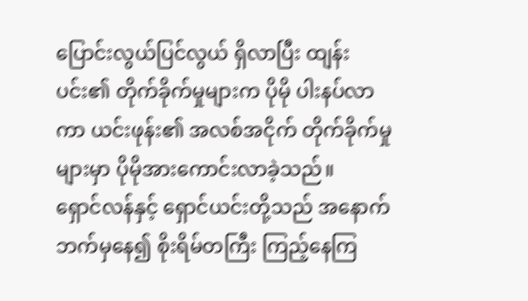ပြောင်းလွယ်ပြင်လွယ် ရှိလာပြီး ထျန်းပင်း၏ တိုက်ခိုက်မှုများက ပိုမို ပါးနပ်လာကာ ယင်းဖုန်း၏ အလစ်အငိုက် တိုက်ခိုက်မှုများမှာ ပိုမိုအားကောင်းလာခဲ့သည်။
ရှောင်လန်နှင့် ရှောင်ယင်းတို့သည် အနောက်ဘက်မှနေ၍ စိုးရိမ်တကြီး ကြည့်နေကြ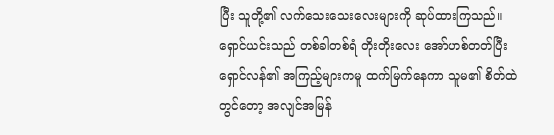ပြီး သူတို့၏ လက်သေးသေးလေးများကို ဆုပ်ထားကြသည်။
ရှောင်ယင်းသည် တစ်ခါတစ်ရံ တိုးတိုးလေး အော်ဟစ်တတ်ပြီး ရှောင်လန်၏ အကြည့်များကမူ ထက်မြက်နေကာ သူမ၏ စိတ်ထဲတွင်တော့ အလျင်အမြန်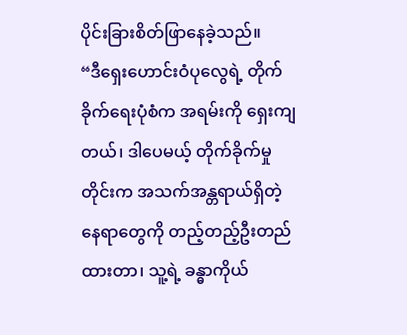ပိုင်းခြားစိတ်ဖြာနေခဲ့သည်။
“ဒီရှေးဟောင်းဝံပုလွေရဲ့ တိုက်ခိုက်ရေးပုံစံက အရမ်းကို ရှေးကျတယ်၊ ဒါပေမယ့် တိုက်ခိုက်မှုတိုင်းက အသက်အန္တရာယ်ရှိတဲ့ နေရာတွေကို တည့်တည့်ဦးတည်ထားတာ၊ သူ့ရဲ့ ခန္ဓာကိုယ်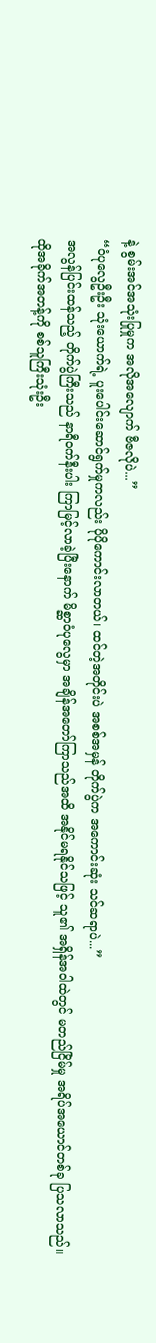နဲ့ စွမ်းအင်အသုံးပြုမှုက အလိုအလျောက် ဗီဇလိုပဲ...”
“ဝံပုလွေဦးဦး သုံးယောက်ရဲ့ ပူးပေါင်းဆောင်ရွက်မှုကလည်း ပိုပိုကောင်းလာတယ်၊ ထင်တဲ့အတိုင်းပဲ အစစ်အမှန် တိုက်ပွဲက အကောင်းဆုံး သင်ဆရာပဲ...”
အလွန်ပြင်းထန်သည့် တိုက်ပွဲကြီးသည် နာရီ၀က်နီးပါး ကြာမြင့်လာခဲ့ပြီးနောက် မိစ္ဆာဝံပုလွေမှာ အချိန်အတော်ကြာသည်အထိ အနိုင်မရနိုင်သဖြင့် သူ၏ အရှိန်အဝါထဲတွင် မတည်ငြိမ်မှု အရိပ်အယောင်တစ်ခု ပြသလာသည်။
ထိုအခိုက်အတန့်ကို စစ်သူကြီးသုံးဦး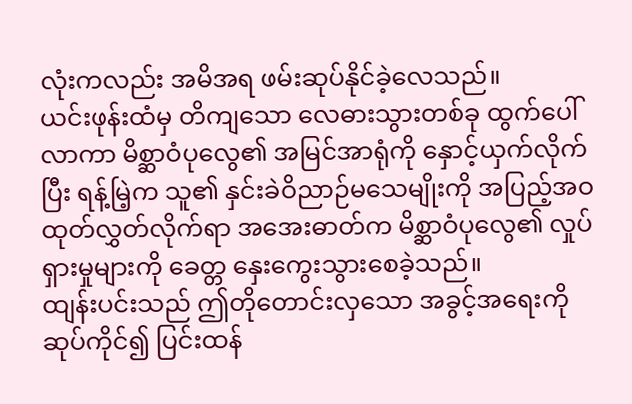လုံးကလည်း အမိအရ ဖမ်းဆုပ်နိုင်ခဲ့လေသည်။
ယင်းဖုန်းထံမှ တိကျသော လေဓားသွားတစ်ခု ထွက်ပေါ်လာကာ မိစ္ဆာဝံပုလွေ၏ အမြင်အာရုံကို နှောင့်ယှက်လိုက်ပြီး ရန့်မြဲ့က သူ၏ နှင်းခဲဝိညာဉ်မသေမျိုးကို အပြည့်အဝ ထုတ်လွှတ်လိုက်ရာ အအေးဓာတ်က မိစ္ဆာဝံပုလွေ၏ လှုပ်ရှားမှုများကို ခေတ္တ နှေးကွေးသွားစေခဲ့သည်။
ထျန်းပင်းသည် ဤတိုတောင်းလှသော အခွင့်အရေးကို ဆုပ်ကိုင်၍ ပြင်းထန်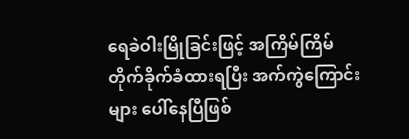ရေခဲဝါးမြိုခြင်းဖြင့် အကြိမ်ကြိမ် တိုက်ခိုက်ခံထားရပြီး အက်ကွဲကြောင်းများ ပေါ်နေပြီဖြစ်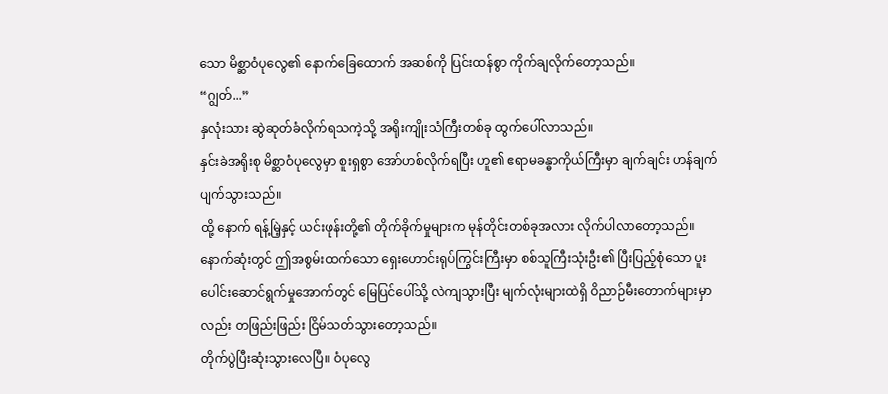သော မိစ္ဆာဝံပုလွေ၏ နောက်ခြေထောက် အဆစ်ကို ပြင်းထန်စွာ ကိုက်ချလိုက်တော့သည်။
“ဂျွတ်...”
နှလုံးသား ဆွဲဆုတ်ခံလိုက်ရသကဲ့သို့ အရိုးကျိုးသံကြီးတစ်ခု ထွက်ပေါ်လာသည်။
နှင်းခဲအရိုးစု မိစ္ဆာဝံပုလွေမှာ စူးရှစွာ အော်ဟစ်လိုက်ရပြီး ဟူ၏ ဧရာမခန္ဓာကိုယ်ကြီးမှာ ချက်ချင်း ဟန်ချက်ပျက်သွားသည်။
ထို့ နောက် ရန့်မြဲ့နှင့် ယင်းဖုန်းတို့၏ တိုက်ခိုက်မှုများက မုန်တိုင်းတစ်ခုအလား လိုက်ပါလာတော့သည်။
နောက်ဆုံးတွင် ဤအစွမ်းထက်သော ရှေးဟောင်းရုပ်ကြွင်းကြီးမှာ စစ်သူကြီးသုံးဦး၏ ပြီးပြည့်စုံသော ပူးပေါင်းဆောင်ရွက်မှုအောက်တွင် မြေပြင်ပေါ်သို့ လဲကျသွားပြီး မျက်လုံးများထဲရှိ ဝိညာဉ်မီးတောက်များမှာလည်း တဖြည်းဖြည်း ငြိမ်သတ်သွားတော့သည်။
တိုက်ပွဲပြီးဆုံးသွားလေပြီ။ ဝံပုလွေ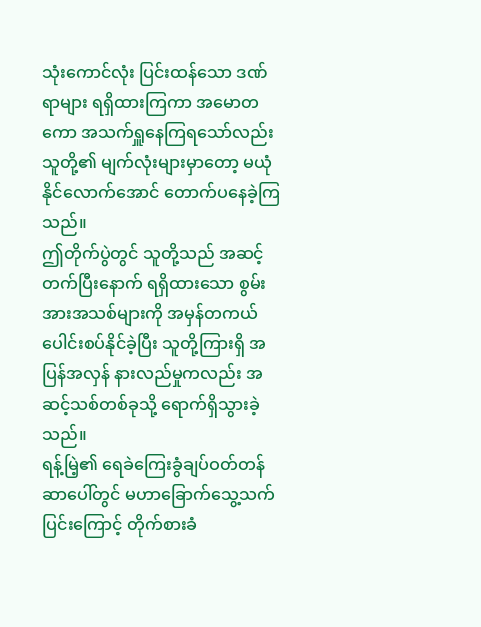သုံးကောင်လုံး ပြင်းထန်သော ဒဏ်ရာများ ရရှိထားကြကာ အမောတကော အသက်ရှူနေကြရသော်လည်း သူတို့၏ မျက်လုံးများမှာတော့ မယုံနိုင်လောက်အောင် တောက်ပနေခဲ့ကြသည်။
ဤတိုက်ပွဲတွင် သူတို့သည် အဆင့်တက်ပြီးနောက် ရရှိထားသော စွမ်းအားအသစ်များကို အမှန်တကယ် ပေါင်းစပ်နိုင်ခဲ့ပြီး သူတို့ကြားရှိ အပြန်အလှန် နားလည်မှုကလည်း အဆင့်သစ်တစ်ခုသို့ ရောက်ရှိသွားခဲ့သည်။
ရန့်မြဲ့၏ ရေခဲကြေးခွံချပ်ဝတ်တန်ဆာပေါ်တွင် မဟာခြောက်သွေ့သက်ပြင်းကြောင့် တိုက်စားခံ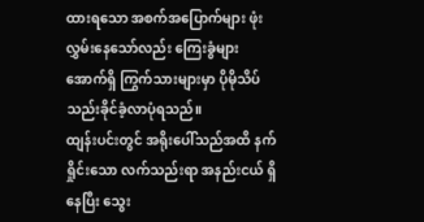ထားရသော အစက်အပြောက်များ ဖုံးလွှမ်းနေသော်လည်း ကြေးခွံများအောက်ရှိ ကြွက်သားများမှာ ပိုမိုသိပ်သည်းခိုင်ခံ့လာပုံရသည်။
ထျန်းပင်းတွင် အရိုးပေါ်သည်အထိ နက်ရှိုင်းသော လက်သည်းရာ အနည်းငယ် ရှိနေပြီး သွေး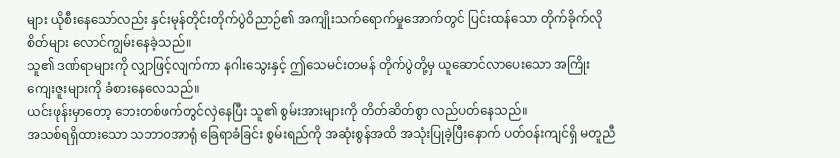များ ယိုစီးနေသော်လည်း နှင်းမုန်တိုင်းတိုက်ပွဲဝိညာဉ်၏ အကျိုးသက်ရောက်မှုအောက်တွင် ပြင်းထန်သော တိုက်ခိုက်လိုစိတ်များ လောင်ကျွမ်းနေခဲ့သည်။
သူ၏ ဒဏ်ရာများကို လျှာဖြင့်လျက်ကာ နဂါးသွေးနှင့် ဤသေမင်းတမန် တိုက်ပွဲတို့မှ ယူဆောင်လာပေးသော အကြိုးကျေးဇူးများကို ခံစားနေလေသည်။
ယင်းဖုန်းမှာတော့ ဘေးတစ်ဖက်တွင်လှဲနေပြီး သူ၏ စွမ်းအားများကို တိတ်ဆိတ်စွာ လည်ပတ်နေသည်။
အသစ်ရရှိထားသော သဘာ၀အာရုံ ခြေရာခံခြင်း စွမ်းရည်ကို အဆုံးစွန်အထိ အသုံးပြုခဲ့ပြီးနောက် ပတ်ဝန်းကျင်ရှိ မတူညီ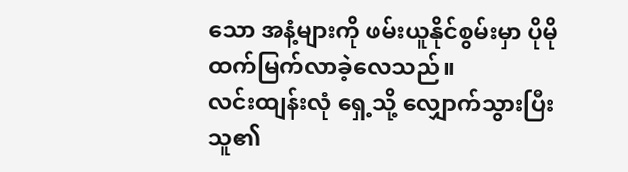သော အနံ့များကို ဖမ်းယူနိုင်စွမ်းမှာ ပိုမိုထက်မြက်လာခဲ့လေသည်။
လင်းထျန်းလုံ ရှေ့သို့ လျှောက်သွားပြီး သူ၏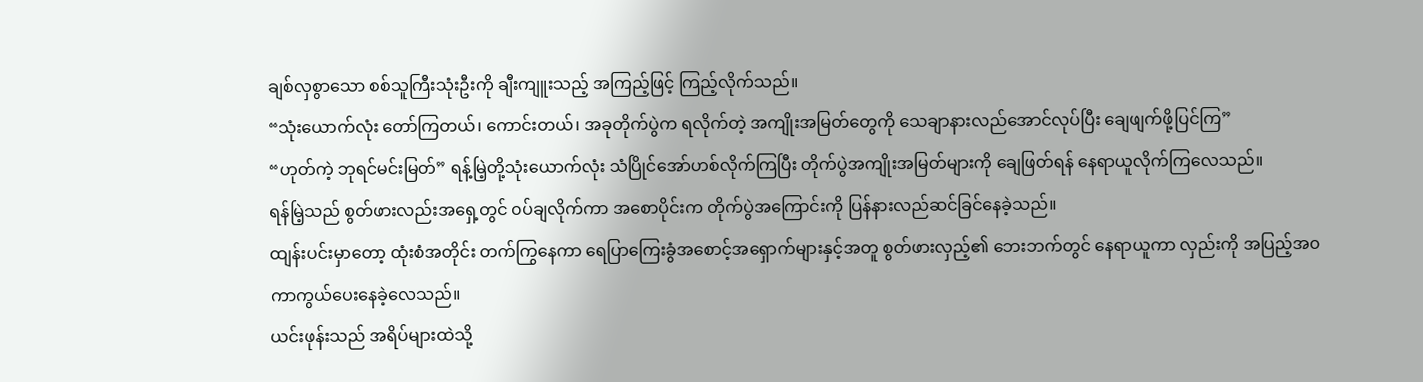ချစ်လှစွာသော စစ်သူကြီးသုံးဦးကို ချီးကျူးသည့် အကြည့်ဖြင့် ကြည့်လိုက်သည်။
“သုံးယောက်လုံး တော်ကြတယ်၊ ကောင်းတယ်၊ အခုတိုက်ပွဲက ရလိုက်တဲ့ အကျိုးအမြတ်တွေကို သေချာနားလည်အောင်လုပ်ပြီး ချေဖျက်ဖို့ပြင်ကြ”
“ဟုတ်ကဲ့ ဘုရင်မင်းမြတ်” ရန့်မြဲ့တို့သုံးယောက်လုံး သံပြိုင်အော်ဟစ်လိုက်ကြပြီး တိုက်ပွဲအကျိုးအမြတ်များကို ချေဖြတ်ရန် နေရာယူလိုက်ကြလေသည်။
ရန်မြဲ့သည် စွတ်ဖားလည်းအရှေ့တွင် ၀ပ်ချလိုက်ကာ အစောပိုင်းက တိုက်ပွဲအကြောင်းကို ပြန်နားလည်ဆင်ခြင်နေခဲ့သည်။
ထျန်းပင်းမှာတော့ ထုံးစံအတိုင်း တက်ကြွနေကာ ရေပြာကြေးခွံအစောင့်အရှောက်များနှင့်အတူ စွတ်ဖားလှည့်၏ ဘေးဘက်တွင် နေရာယူကာ လှည်းကို အပြည့်အ၀ ကာကွယ်ပေးနေခဲ့လေသည်။
ယင်းဖုန်းသည် အရိပ်များထဲသို့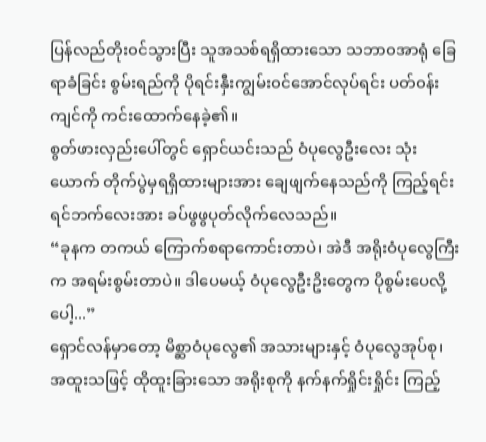ပြန်လည်တိုး၀င်သွားပြီး သူအသစ်ရရှိထားသော သဘာ၀အာရုံ ခြေရာခံခြင်း စွမ်းရည်ကို ပိုရင်းနှီးကျွမ်း၀င်အောင်လုပ်ရင်း ပတ်၀န်းကျင်ကို ကင်းထောက်နေခဲ့၏။
စွတ်ဖားလှည်းပေါ်တွင် ရှောင်ယင်းသည် ဝံပုလွေဦးလေး သုံးယောက် တိုက်ပွဲမှရရှိထားများအား ချေဖျက်နေသည်ကို ကြည့်ရင်း ရင်ဘက်လေးအား ခပ်ဖွဖွပုတ်လိုက်လေသည်။
“ခုနက တကယ် ကြောက်စရာကောင်းတာပဲ၊ အဲဒီ အရိုးဝံပုလွေကြီးက အရမ်းစွမ်းတာပဲ။ ဒါပေမယ့် ဝံပုလွေဦးဥိးတွေက ပိုစွမ်းပေလို့ပေါ့...”
ရှောင်လန်မှာတော့ မိစ္ဆာဝံပုလွေ၏ အသားများနှင့် ဝံပုလွေအုပ်စု၊ အထူးသဖြင့် ထိုထူးခြားသော အရိုးစုကို နက်နက်ရှိုင်းရှိုင်း ကြည့်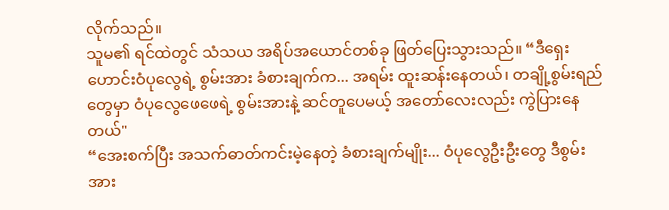လိုက်သည်။
သူမ၏ ရင်ထဲတွင် သံသယ အရိပ်အယောင်တစ်ခု ဖြတ်ပြေးသွားသည်။ “ဒီရှေးဟောင်းဝံပုလွေရဲ့ စွမ်းအား ခံစားချက်က... အရမ်း ထူးဆန်းနေတယ်၊ တချို့စွမ်းရည်တွေမှာ ဝံပုလွေဖေဖေရဲ့ စွမ်းအားနဲ့ ဆင်တူပေမယ့် အတော်လေးလည်း ကွဲပြားနေတယ်"
“အေးစက်ပြီး အသက်ဓာတ်ကင်းမဲ့နေတဲ့ ခံစားချက်မျိုး... ဝံပုလွေဦးဦးတွေ ဒီစွမ်းအား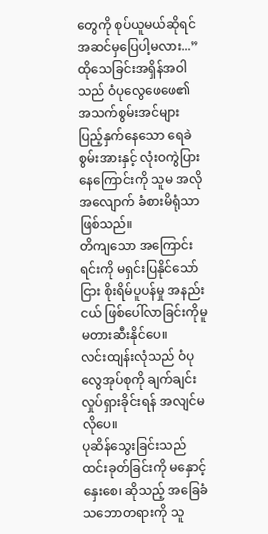တွေကို စုပ်ယူမယ်ဆိုရင် အဆင်မှပြေပါ့မလား...”
ထိုသေခြင်းအရှိန်အဝါသည် ဝံပုလွေဖေဖေ၏ အသက်စွမ်းအင်များ ပြည့်နှက်နေသော ရေခဲစွမ်းအားနှင့် လုံးဝကွဲပြားနေကြောင်းကို သူမ အလိုအလျောက် ခံစားမိရုံသာဖြစ်သည်။
တိကျသော အကြောင်းရင်းကို မရှင်းပြနိုင်သော်ငြား စိုးရိမ်ပူပန်မှု အနည်းငယ် ဖြစ်ပေါ်လာခြင်းကိုမူ မတားဆီးနိုင်ပေ။
လင်းထျန်းလုံသည် ဝံပုလွေအုပ်စုကို ချက်ချင်း လှုပ်ရှားခိုင်းရန် အလျင်မလိုပေ။
ပုဆိန်သွေးခြင်းသည် ထင်းခုတ်ခြင်းကို မနှောင့်နှေးစေ၊ ဆိုသည့် အခြေခံသဘောတရားကို သူ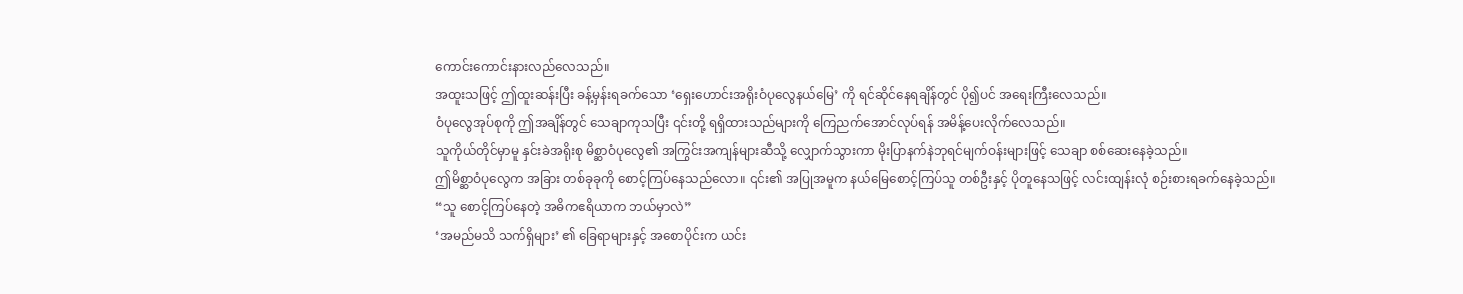ကောင်းကောင်းနားလည်လေသည်။
အထူးသဖြင့် ဤထူးဆန်းပြီး ခန့်မှန်းရခက်သော ‘ရှေးဟောင်းအရိုးဝံပုလွေနယ်မြေ’ ကို ရင်ဆိုင်နေရချိန်တွင် ပို၍ပင် အရေးကြီးလေသည်။
ဝံပုလွေအုပ်စုကို ဤအချိန်တွင် သေချာကုသပြီး ၎င်းတို့ ရရှိထားသည်များကို ကြေညက်အောင်လုပ်ရန် အမိန့်ပေးလိုက်လေသည်။
သူကိုယ်တိုင်မှာမူ နှင်းခဲအရိုးစု မိစ္ဆာဝံပုလွေ၏ အကြွင်းအကျန်များဆီသို့ လျှောက်သွားကာ မိုးပြာနက်နဲဘုရင်မျက်ဝန်းများဖြင့် သေချာ စစ်ဆေးနေခဲ့သည်။
ဤမိစ္ဆာဝံပုလွေက အခြား တစ်ခုခုကို စောင့်ကြပ်နေသည်လော။ ၎င်း၏ အပြုအမူက နယ်မြေစောင့်ကြပ်သူ တစ်ဦးနှင့် ပိုတူနေသဖြင့် လင်းထျန်းလုံ စဉ်းစားရခက်နေခဲ့သည်။
“သူ စောင့်ကြပ်နေတဲ့ အဓိကဧရိယာက ဘယ်မှာလဲ”
‘အမည်မသိ သက်ရှိများ’ ၏ ခြေရာများနှင့် အစောပိုင်းက ယင်း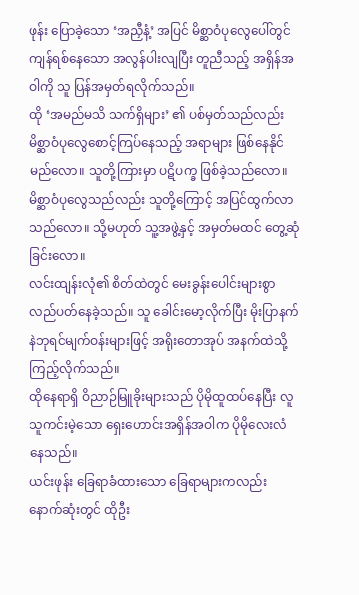ဖုန်း ပြောခဲ့သော ‘အညှီနံ့’ အပြင် မိစ္ဆာဝံပုလွေပေါ်တွင် ကျန်ရစ်နေသော အလွန်ပါးလျပြီး တူညီသည့် အရှိန်အဝါကို သူ ပြန်အမှတ်ရလိုက်သည်။
ထို ‘အမည်မသိ သက်ရှိများ’ ၏ ပစ်မှတ်သည်လည်း မိစ္ဆာဝံပုလွေစောင့်ကြပ်နေသည့် အရာများ ဖြစ်နေနိုင်မည်လော။ သူတို့ကြားမှာ ပဋိပက္ခ ဖြစ်ခဲ့သည်လော။
မိစ္ဆာဝံပုလွေသည်လည်း သူတို့ကြောင့် အပြင်ထွက်လာသည်လော။ သို့မဟုတ် သူ့အဖွဲ့နှင့် အမှတ်မထင် တွေ့ဆုံခြင်းလော။
လင်းထျန်းလုံ၏ စိတ်ထဲတွင် မေးခွန်းပေါင်းများစွာ လည်ပတ်နေခဲ့သည်။ သူ ခေါင်းမော့လိုက်ပြီး မိုးပြာနက်နဲဘုရင်မျက်ဝန်းများဖြင့် အရိုးတောအုပ် အနက်ထဲသို့ ကြည့်လိုက်သည်။
ထိုနေရာရှိ ဝိညာဉ်မြူခိုးများသည် ပိုမိုထူထပ်နေပြီး လူသူကင်းမဲ့သော ရှေးဟောင်းအရှိန်အဝါက ပိုမိုလေးလံနေသည်။
ယင်းဖုန်း ခြေရာခံထားသော ခြေရာများကလည်း နောက်ဆုံးတွင် ထိုဦး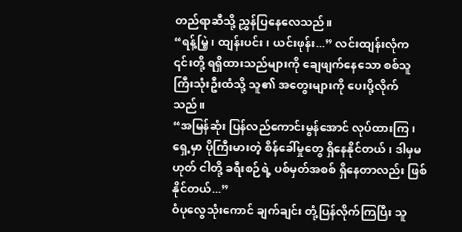တည်ရာဆီသို့ ညွှန်ပြနေလေသည်။
“ရန့်မြဲ့၊ ထျန်းပင်း၊ ယင်းဖုန်း...” လင်းထျန်းလုံက ၎င်းတို့ ရရှိထားသည်များကို ချေဖျက်နေသော စစ်သူကြီးသုံးဦးထံသို့ သူ၏ အတွေးများကို ပေးပို့လိုက်သည်။
“အမြန်ဆုံး ပြန်လည်ကောင်းမွန်အောင် လုပ်ထားကြ၊ ရှေ့မှာ ပိုကြီးမားတဲ့ စိန်ခေါ်မှုတွေ ရှိနေနိုင်တယ်၊ ဒါမှမဟုတ် ငါတို့ ခရီးစဉ်ရဲ့ ပစ်မှတ်အစစ် ရှိနေတာလည်း ဖြစ်နိုင်တယ်...”
ဝံပုလွေသုံးကောင် ချက်ချင်း တုံ့ပြန်လိုက်ကြပြီး သူ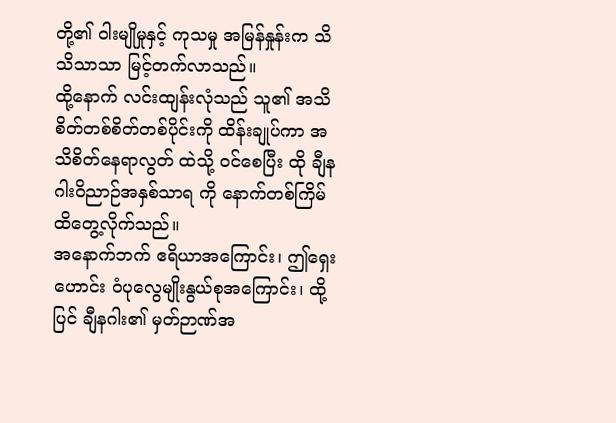တို့၏ ဝါးမျိုမှုနှင့် ကုသမှု အမြန်နှုန်းက သိသိသာသာ မြင့်တက်လာသည်။
ထို့နောက် လင်းထျန်းလုံသည် သူ၏ အသိစိတ်တစ်စိတ်တစ်ပိုင်းကို ထိန်းချုပ်ကာ အသိစိတ်နေရာလွတ် ထဲသို့ ဝင်စေပြီး ထို ချီနဂါးဝိညာဉ်အနှစ်သာရ ကို နောက်တစ်ကြိမ် ထိတွေ့လိုက်သည်။
အနောက်ဘက် ဧရိယာအကြောင်း၊ ဤရှေးဟောင်း ဝံပုလွေမျိုးနွယ်စုအကြောင်း၊ ထို့ပြင် ချီနဂါး၏ မှတ်ဉာဏ်အ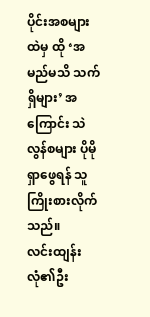ပိုင်းအစများထဲမှ ထို ‘အမည်မသိ သက်ရှိများ’ အကြောင်း သဲလွန်စများ ပိုမိုရှာဖွေရန် သူ ကြိုးစားလိုက်သည်။
လင်းထျန်းလုံ၏ဦး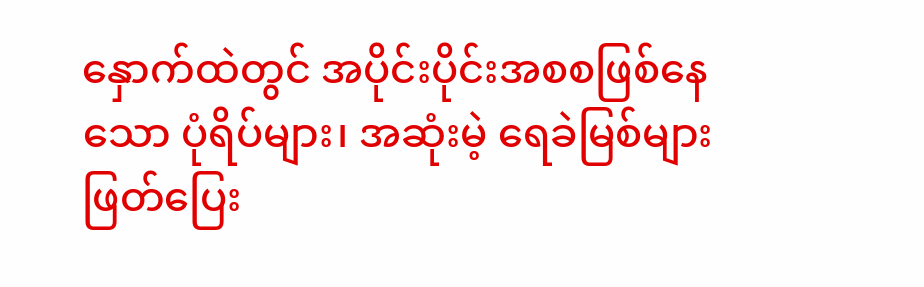နှောက်ထဲတွင် အပိုင်းပိုင်းအစစဖြစ်နေသော ပုံရိပ်များ၊ အဆုံးမဲ့ ရေခဲမြစ်များ ဖြတ်ပြေး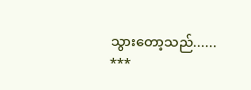သွားတော့သည်......
***